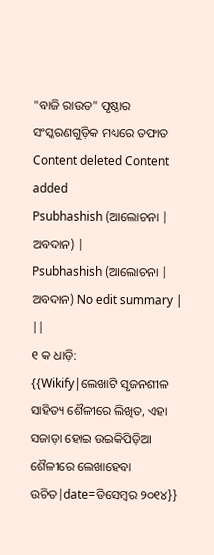"ବାଜି ରାଉତ" ପୃଷ୍ଠାର ସଂସ୍କରଣଗୁଡ଼ିକ ମଧ୍ୟରେ ତଫାତ
Content deleted Content added
Psubhashish (ଆଲୋଚନା | ଅବଦାନ) |
Psubhashish (ଆଲୋଚନା | ଅବଦାନ) No edit summary |
||
୧ କ ଧାଡ଼ି:
{{Wikify|ଲେଖାଟି ସୃଜନଶୀଳ ସାହିତ୍ୟ ଶୈଳୀରେ ଲିଖିତ, ଏହା ସଜାଡ଼ା ହୋଇ ଉଇକିପିଡ଼ିଆ ଶୈଳୀରେ ଲେଖାହେବା ଉଚିତ|date=ଡିସେମ୍ବର ୨୦୧୪}}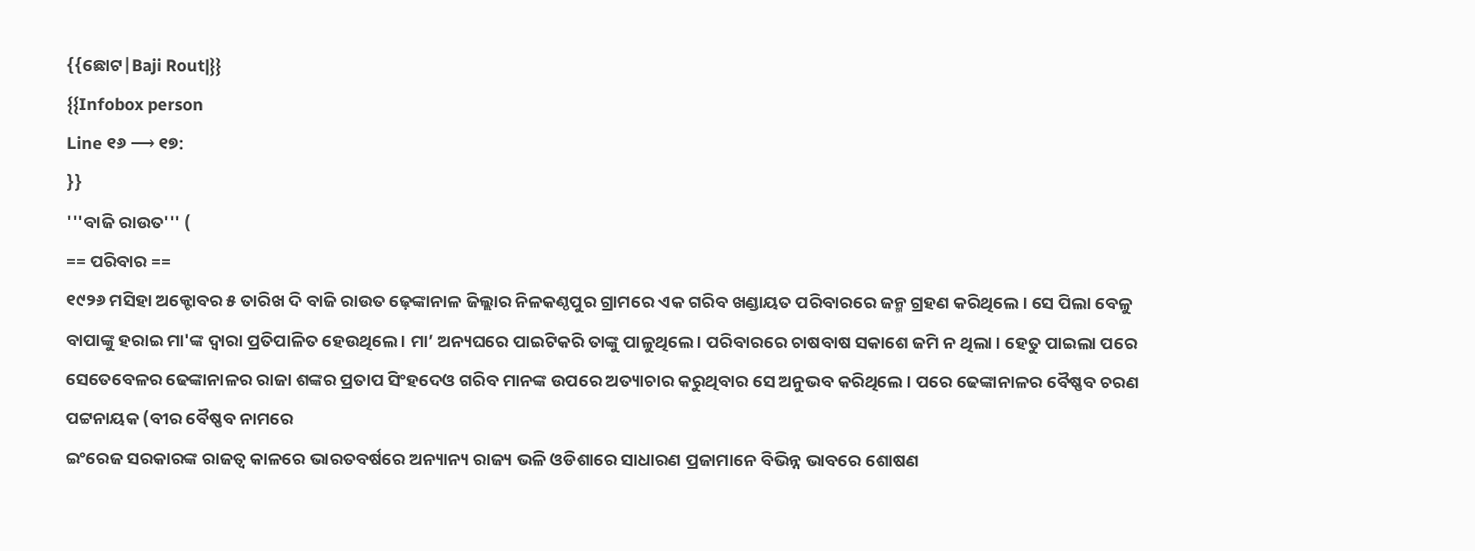{{ଛୋଟ|Baji Rout|}}
{{Infobox person
Line ୧୬ ⟶ ୧୭:
}}
'''ବାଜି ରାଉତ''' (
== ପରିବାର ==
୧୯୨୬ ମସିହା ଅକ୍ଟୋବର ୫ ତାରିଖ ଦି ବାଜି ରାଉତ ଢ଼େଙ୍କାନାଳ ଜିଲ୍ଲାର ନିଳକଣ୍ଠପୁର ଗ୍ରାମରେ ଏକ ଗରିବ ଖଣ୍ଡାୟତ ପରିବାରରେ ଜନ୍ମ ଗ୍ରହଣ କରିଥିଲେ । ସେ ପିଲା ବେଳୁ ବାପାଙ୍କୁ ହରାଇ ମା'ଙ୍କ ଦ୍ୱାରା ପ୍ରତିପାଳିତ ହେଉଥିଲେ । ମା’ ଅନ୍ୟଘରେ ପାଇଟିକରି ତାଙ୍କୁ ପାଳୁଥିଲେ । ପରିବାରରେ ଚାଷବାଷ ସକାଶେ ଜମି ନ ଥିଲା । ହେତୁ ପାଇଲା ପରେ ସେତେବେଳର ଢେଙ୍କାନାଳର ରାଜା ଶଙ୍କର ପ୍ରତାପ ସିଂହଦେଓ ଗରିବ ମାନଙ୍କ ଉପରେ ଅତ୍ୟାଚାର କରୁଥିବାର ସେ ଅନୁଭବ କରିଥିଲେ । ପରେ ଢେଙ୍କାନାଳର ବୈଷ୍ଣବ ଚରଣ ପଟ୍ଟନାୟକ (ବୀର ବୈଷ୍ଣବ ନାମରେ
ଇଂରେଜ ସରକାରଙ୍କ ରାଜତ୍ବ କାଳରେ ଭାରତବର୍ଷରେ ଅନ୍ୟାନ୍ୟ ରାଜ୍ୟ ଭଳି ଓଡିଶାରେ ସାଧାରଣ ପ୍ରଜାମାନେ ବିଭିନ୍ନ ଭାବରେ ଶୋଷଣ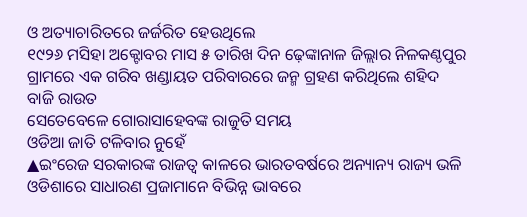ଓ ଅତ୍ୟାଚାରିତରେ ଜର୍ଜରିତ ହେଉଥିଲେ
୧୯୨୬ ମସିହା ଅକ୍ଟୋବର ମାସ ୫ ତାରିଖ ଦିନ ଢ଼େଙ୍କାନାଳ ଜିଲ୍ଲାର ନିଳକଣ୍ଠପୁର ଗ୍ରାମରେ ଏକ ଗରିବ ଖଣ୍ଡାୟତ ପରିବାରରେ ଜନ୍ମ ଗ୍ରହଣ କରିଥିଲେ ଶହିଦ ବାଜି ରାଉତ
ସେତେବେଳେ ଗୋରାସାହେବଙ୍କ ରାଜୁତି ସମୟ
ଓଡିଆ ଜାତି ଟଳିବାର ନୁହେଁ
▲ଇଂରେଜ ସରକାରଙ୍କ ରାଜତ୍ବ କାଳରେ ଭାରତବର୍ଷରେ ଅନ୍ୟାନ୍ୟ ରାଜ୍ୟ ଭଳି ଓଡିଶାରେ ସାଧାରଣ ପ୍ରଜାମାନେ ବିଭିନ୍ନ ଭାବରେ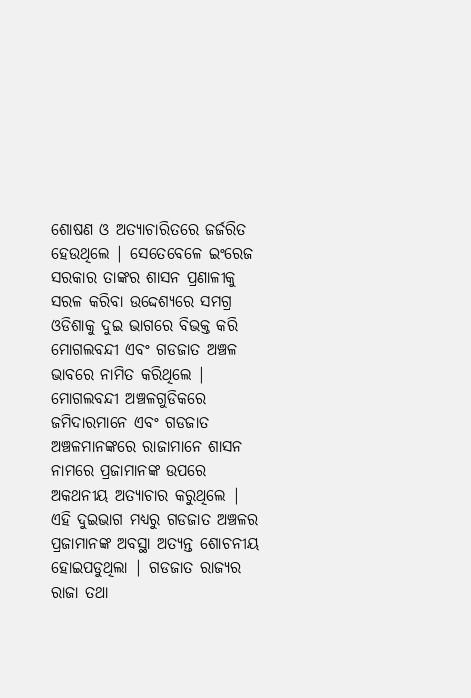ଶୋଷଣ ଓ ଅତ୍ୟାଚାରିତରେ ଜର୍ଜରିତ ହେଉଥିଲେ | ସେତେବେଳେ ଇଂରେଜ ସରକାର ତାଙ୍କର ଶାସନ ପ୍ରଣାଳୀକୁ ସରଳ କରିବା ଉଦ୍ଦେଶ୍ୟରେ ସମଗ୍ର ଓଡିଶାକୁ ଦୁଇ ଭାଗରେ ବିଭକ୍ତ କରି ମୋଗଲବନ୍ଦୀ ଏବଂ ଗଡଜାତ ଅଞ୍ଚଳ ଭାବରେ ନାମିତ କରିଥିଲେ | ମୋଗଲବନ୍ଦୀ ଅଞ୍ଚଳଗୁଡିକରେ ଜମିଦାରମାନେ ଏବଂ ଗଡଜାତ ଅଞ୍ଚଳମାନଙ୍କରେ ରାଜାମାନେ ଶାସନ ନାମରେ ପ୍ରଜାମାନଙ୍କ ଉପରେ ଅକଥନୀୟ ଅତ୍ୟାଚାର କରୁଥିଲେ | ଏହି ଦୁଇଭାଗ ମଧ୍ୟରୁ ଗଡଜାତ ଅଞ୍ଚଳର ପ୍ରଜାମାନଙ୍କ ଅବସ୍ଥା ଅତ୍ୟନ୍ତ ଶୋଚନୀୟ ହୋଇପଡୁଥିଲା | ଗଡଜାତ ରାଜ୍ୟର ରାଜା ତଥା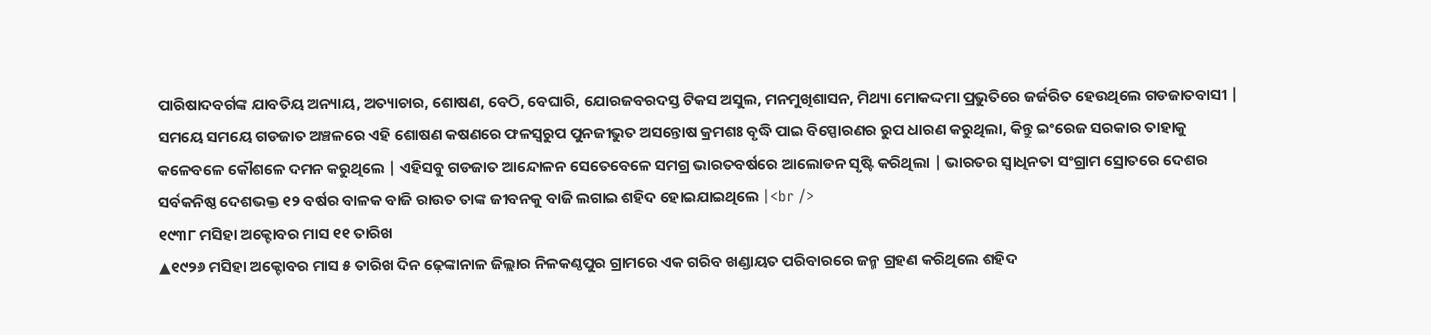ପାରିଷାଦବର୍ଗଙ୍କ ଯାବତିୟ ଅନ୍ୟାୟ, ଅତ୍ୟାଚାର, ଶୋଷଣ, ବେଠି, ବେଘାରି, ଯୋରଜବରଦସ୍ତ ଟିକସ ଅସୁଲ, ମନମୁଖିଶାସନ, ମିଥ୍ୟା ମୋକଦ୍ଦମା ପ୍ରଭୁତିରେ ଜର୍ଜରିତ ହେଉଥିଲେ ଗଡଜାତବାସୀ | ସମୟେ ସମୟେ ଗଡଜାତ ଅଞ୍ଚଳରେ ଏହି ଶୋଷଣ କଷଣରେ ଫଳସ୍ବରୁପ ପୁନଜୀଭୁତ ଅସନ୍ତୋଷ କ୍ରମଶଃ ବୃଦ୍ଧି ପାଇ ବିସ୍ପୋରଣର ରୁପ ଧାରଣ କରୁଥିଲା, କିନ୍ତୁ ଇଂରେଜ ସରକାର ତାହାକୁ କଳେବଳେ କୌଶଳେ ଦମନ କରୁଥିଲେ | ଏହିସବୁ ଗଡଜାତ ଆନ୍ଦୋଳନ ସେତେବେଳେ ସମଗ୍ର ଭାରତବର୍ଷରେ ଆଲୋଡନ ସୃଷ୍ଟି କରିଥିଲା | ଭାରତର ସ୍ବାଧିନତା ସଂଗ୍ରାମ ସ୍ରୋତରେ ଦେଶର ସର୍ବକନିଷ୍ଠ ଦେଶଭକ୍ତ ୧୨ ବର୍ଷର ବାଳକ ବାଜି ରାଉତ ତାଙ୍କ ଜୀବନକୁ ବାଜି ଲଗାଇ ଶହିଦ ହୋଇଯାଇଥିଲେ |<br />
୧୯୩୮ ମସିହା ଅକ୍ଟୋବର ମାସ ୧୧ ତାରିଖ
▲୧୯୨୬ ମସିହା ଅକ୍ଟୋବର ମାସ ୫ ତାରିଖ ଦିନ ଢ଼େଙ୍କାନାଳ ଜିଲ୍ଲାର ନିଳକଣ୍ଠପୁର ଗ୍ରାମରେ ଏକ ଗରିବ ଖଣ୍ଡାୟତ ପରିବାରରେ ଜନ୍ମ ଗ୍ରହଣ କରିଥିଲେ ଶହିଦ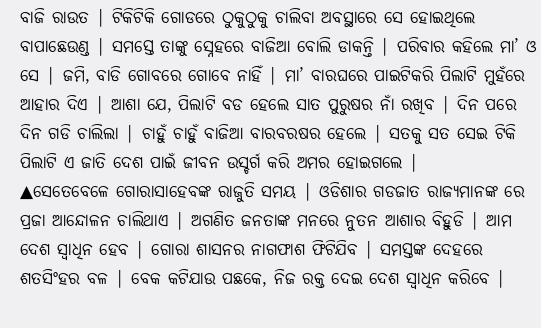ବାଜି ରାଉତ | ଟିକିଟିକି ଗୋଡରେ ଠୁକୁଠୁକୁ ଚାଲିବା ଅବସ୍ଥାରେ ସେ ହୋଇଥିଲେ ବାପାଛେଉଣ୍ଡ | ସମସ୍ତେ ତାଙ୍କୁ ସ୍ନେହରେ ବାଜିଆ ବୋଲି ଡାକନ୍ତି | ପରିବାର କହିଲେ ମା’ ଓ ସେ | ଜମି, ବାଡି ଗୋବରେ ଗୋବେ ନାହିଁ | ମା’ ବାରଘରେ ପାଇଟିକରି ପିଲାଟି ମୁହଁରେ ଆହାର ଦିଏ | ଆଶା ଯେ, ପିଲାଟି ବଡ ହେଲେ ସାତ ପୁରୁଷର ନାଁ ରଖିବ | ଦିନ ପରେ ଦିନ ଗଡି ଚାଲିଲା | ଚାହୁଁ ଚାହୁଁ ବାଜିଆ ବାରବରଷର ହେଲେ | ସତକୁ ସତ ସେଇ ଟିକି ପିଲାଟି ଏ ଜାତି ଦେଶ ପାଇଁ ଜୀବନ ଉସ୍ଚର୍ଗ କରି ଅମର ହୋଇଗଲେ |
▲ସେତେବେଳେ ଗୋରାସାହେବଙ୍କ ରାଜୁତି ସମୟ | ଓଡିଶାର ଗଡଜାତ ରାଜ୍ୟମାନଙ୍କ ରେ ପ୍ରଜା ଆନ୍ଦୋଳନ ଚାଲିଥାଏ | ଅଗଣିତ ଜନତାଙ୍କ ମନରେ ନୁତନ ଆଶାର ବିହୁଡି | ଆମ ଦେଶ ସ୍ବାଧିନ ହେବ | ଗୋରା ଶାସନର ନାଗଫାଶ ଫିଟିଯିବ | ସମସ୍ତଙ୍କ ଦେହରେ ଶତସିଂହର ବଳ | ବେକ କଟିଯାଉ ପଛକେ, ନିଜ ରକ୍ତ ଦେଇ ଦେଶ ସ୍ବାଧିନ କରିବେ |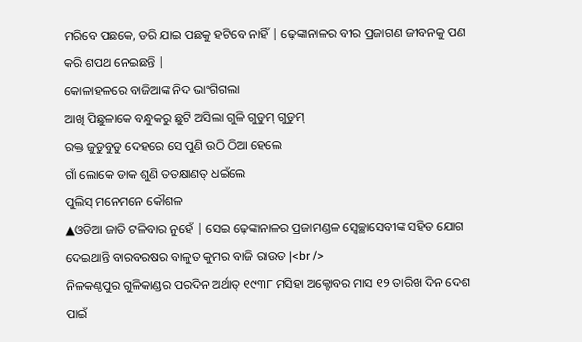ମରିବେ ପଛକେ, ଡରି ଯାଇ ପଛକୁ ହଟିବେ ନାହିଁ | ଢ଼େଙ୍କାନାଳର ବୀର ପ୍ରଜାଗଣ ଜୀବନକୁ ପଣ କରି ଶପଥ ନେଇଛନ୍ତି |
କୋଳାହଳରେ ବାଜିଆଙ୍କ ନିଦ ଭାଂଗିଗଲା
ଆଖି ପିଛୁଳାକେ ବନ୍ଧୁକରୁ ଛୁଟି ଅସିଲା ଗୁଳି ଗୁଡୁମ୍ ଗୁଡୁମ୍
ରକ୍ତ ଜୁଡୁବୁଡୁ ଦେହରେ ସେ ପୁଣି ଉଠି ଠିଆ ହେଲେ
ଗାଁ ଲୋକେ ଡାକ ଶୁଣି ତତକ୍ଷାଣତ୍ ଧଇଁଲେ
ପୁଲିସ୍ ମନେମନେ କୌଶଳ
▲ଓଡିଆ ଜାତି ଟଳିବାର ନୁହେଁ | ସେଇ ଢ଼େଙ୍କାନାଳର ପ୍ରଜାମଣ୍ଡଳ ସ୍ବେଚ୍ଛାସେବୀଙ୍କ ସହିତ ଯୋଗ ଦେଇଥାନ୍ତି ବାରବରଷର ବାଳୁତ କୁମର ବାଜି ରାଉତ |<br />
ନିଳକଣ୍ଠପୁର ଗୁଳିକାଣ୍ଡର ପରଦିନ ଅର୍ଥାତ୍ ୧୯୩୮ ମସିହା ଅକ୍ଟୋବର ମାସ ୧୨ ତାରିଖ ଦିନ ଦେଶ ପାଇଁ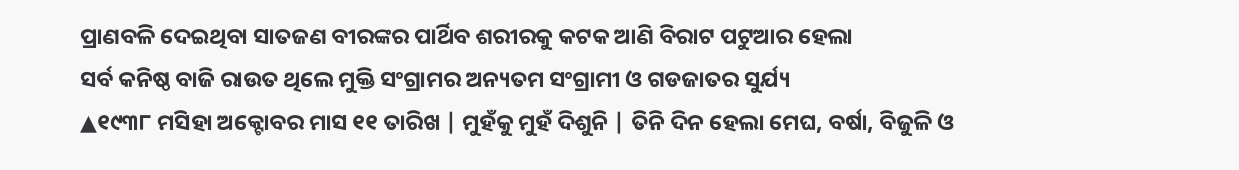ପ୍ରାଣବଳି ଦେଇଥିବା ସାତଜଣ ବୀରଙ୍କର ପାର୍ଥିବ ଶରୀରକୁ କଟକ ଆଣି ବିରାଟ ପଟୁଆର ହେଲା
ସର୍ବ କନିଷ୍ଠ ବାଜି ରାଉତ ଥିଲେ ମୁକ୍ତି ସଂଗ୍ରାମର ଅନ୍ୟତମ ସଂଗ୍ରାମୀ ଓ ଗଡଜାତର ସୁର୍ଯ୍ୟ
▲୧୯୩୮ ମସିହା ଅକ୍ଟୋବର ମାସ ୧୧ ତାରିଖ | ମୁହଁକୁ ମୁହଁ ଦିଶୁନି | ତିନି ଦିନ ହେଲା ମେଘ, ବର୍ଷା, ବିଜୁଳି ଓ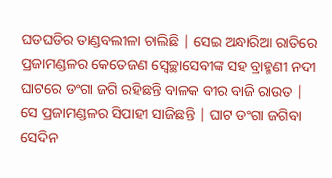ଘଡଘଡିର ତାଣ୍ଡବଲୀଳା ଚାଲିଛି | ସେଇ ଅନ୍ଧାରିଆ ରାତିରେ ପ୍ରଜାମଣ୍ଡଳର କେତେଜଣ ସ୍ବେଚ୍ଛାସେବୀଙ୍କ ସହ ବ୍ରାହ୍ମଣୀ ନଦୀ ଘାଟରେ ଡଂଗା ଜଗି ରହିଛନ୍ତି ବାଳକ ବୀର ବାଜି ରାଉତ | ସେ ପ୍ରଜାମଣ୍ଡଳର ସିପାହୀ ସାଜିଛନ୍ତି | ଘାଟ ଡଂଗା ଜଗିବା ସେଦିନ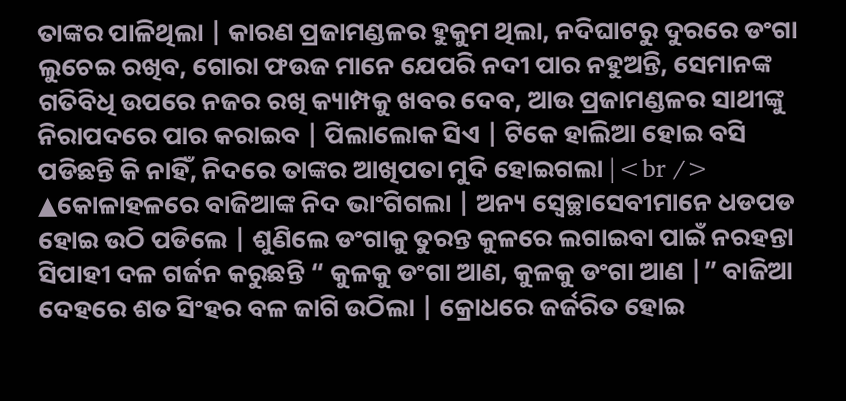ତାଙ୍କର ପାଳିଥିଲା | କାରଣ ପ୍ରଜାମଣ୍ଡଳର ହୁକୁମ ଥିଲା, ନଦିଘାଟରୁ ଦୁରରେ ଡଂଗା ଲୁଚେଇ ରଖିବ, ଗୋରା ଫଉଜ ମାନେ ଯେପରି ନଦୀ ପାର ନହୁଅନ୍ତି, ସେମାନଙ୍କ ଗତିବିଧି ଉପରେ ନଜର ରଖି କ୍ୟାମ୍ପକୁ ଖବର ଦେବ, ଆଉ ପ୍ରଜାମଣ୍ଡଳର ସାଥୀଙ୍କୁ ନିରାପଦରେ ପାର କରାଇବ | ପିଲାଲୋକ ସିଏ | ଟିକେ ହାଲିଆ ହୋଇ ବସି ପଡିଛନ୍ତି କି ନାହିଁ, ନିଦରେ ତାଙ୍କର ଆଖିପତା ମୁଦି ହୋଇଗଲା |<br />
▲କୋଳାହଳରେ ବାଜିଆଙ୍କ ନିଦ ଭାଂଗିଗଲା | ଅନ୍ୟ ସ୍ବେଚ୍ଛାସେବୀମାନେ ଧଡପଡ ହୋଇ ଉଠି ପଡିଲେ | ଶୁଣିଲେ ଡଂଗାକୁ ତୁରନ୍ତ କୁଳରେ ଲଗାଇବା ପାଇଁ ନରହନ୍ତା ସିପାହୀ ଦଳ ଗର୍ଜନ କରୁଛନ୍ତି “ କୁଳକୁ ଡଂଗା ଆଣ, କୁଳକୁ ଡଂଗା ଆଣ |” ବାଜିଆ ଦେହରେ ଶତ ସିଂହର ବଳ ଜାଗି ଉଠିଲା | କ୍ରୋଧରେ ଜର୍ଜରିତ ହୋଇ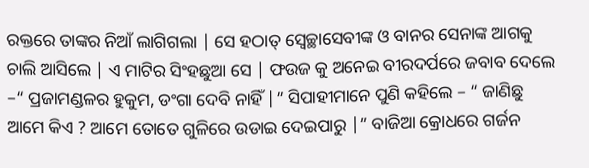ରକ୍ତରେ ତାଙ୍କର ନିଆଁ ଲାଗିଗଲା | ସେ ହଠାତ୍ ସ୍ବେଚ୍ଛାସେବୀଙ୍କ ଓ ବାନର ସେନାଙ୍କ ଆଗକୁ ଚାଲି ଆସିଲେ | ଏ ମାଟିର ସିଂହଛୁଆ ସେ | ଫଉଜ କୁ ଅନେଇ ବୀରଦର୍ପରେ ଜବାବ ଦେଲେ –“ ପ୍ରଜାମଣ୍ଡଳର ହୁକୁମ, ଡଂଗା ଦେବି ନାହିଁ |” ସିପାହୀମାନେ ପୁଣି କହିଲେ – “ ଜାଣିଛୁ ଆମେ କିଏ ? ଆମେ ତୋତେ ଗୁଳିରେ ଉଡାଇ ଦେଇପାରୁ |” ବାଜିଆ କ୍ରୋଧରେ ଗର୍ଜନ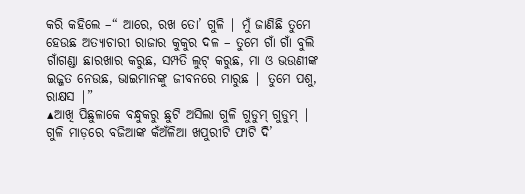କରି କହିଲେ –“ ଆରେ, ରଖ ତୋ’ ଗୁଳି | ମୁଁ ଜାଣିଛି ତୁମେ ହେଉଛ ଅତ୍ୟାଚାରୀ ରାଜାର କୁକୁର ଦଳ – ତୁମେ ଗାଁ ଗାଁ ବୁଲି ଗାଁଗଣ୍ଡା ଛାରଖାର କରୁଛ, ସମ୍ପତି ଲୁଟ୍ କରୁଛ, ମା ଓ ଭଉଣୀଙ୍କ ଇଜ୍ଜତ ନେଉଛ, ଭାଇମାନଙ୍କୁ ଜୀବନରେ ମାରୁଛ | ତୁମେ ପଶୁ, ରାକ୍ଷସ |”
▲ଆଖି ପିଛୁଳାକେ ବନ୍ଧୁକରୁ ଛୁଟି ଅସିଲା ଗୁଳି ଗୁଡୁମ୍ ଗୁଡୁମ୍ | ଗୁଳି ମାଡ଼ରେ ବଜିଆଙ୍କ କଁଅଁଳିଆ ଖପୁରୀଟି ଫାଟି ଦି’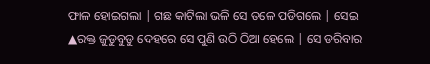ଫାଳ ହୋଇଗଲା | ଗଛ କାଟିଲା ଭଳି ସେ ତଳେ ପଡିଗଲେ | ସେଇ
▲ରକ୍ତ ଜୁଡୁବୁଡୁ ଦେହରେ ସେ ପୁଣି ଉଠି ଠିଆ ହେଲେ | ସେ ଡରିବାର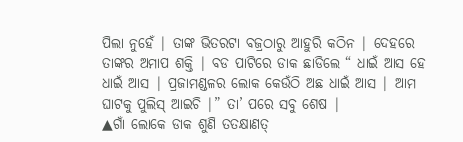ପିଲା ନୁହେଁ | ତାଙ୍କ ଭିତରଟା ବଜ୍ରଠାରୁ ଆହୁରି କଠିନ | ଦେହରେ ତାଙ୍କର ଅମାପ ଶକ୍ତି | ବଡ ପାଟିରେ ଡାକ ଛାଡିଲେ “ ଧାଇଁ ଆସ ହେ ଧାଇଁ ଆସ | ପ୍ରଜାମଣ୍ଡଳର ଲୋକ କେଉଁଠି ଅଛ ଧାଇଁ ଆସ | ଆମ ଘାଟକୁ ପୁଲିସ୍ ଆଇଚି |” ତା’ ପରେ ସବୁ ଶେଷ |
▲ଗାଁ ଲୋକେ ଡାକ ଶୁଣି ତତକ୍ଷାଣତ୍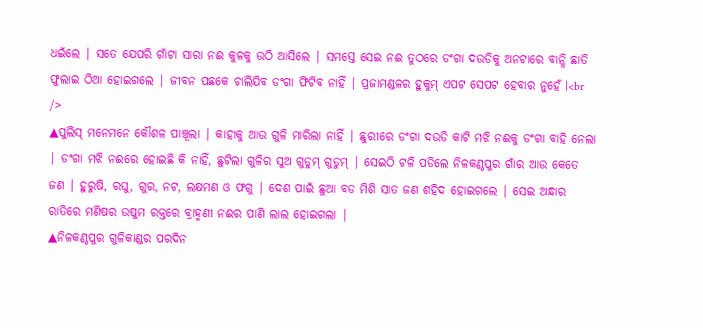ଧଇଁଲେ | ସତେ ଯେପରି ଗାଁଟା ସାରା ନଈ କୁଳକୁ ଉଠି ଆସିଲେ | ସମସ୍ତେ ସେଇ ନଈ ତୁଠରେ ଡଂଗା ଦଉଡିକୁ ଅନଟାରେ ବାନ୍ଧି ଛାତି ଫୁଲାଇ ଠିଆ ହୋଇଗଲେ | ଜୀବନ ପଛକେ ଚାଲିଯିବ ଡଂଗା ଫିଟିବ ନାହିଁ | ପ୍ରଜାମଣ୍ଡଳର ହୁକୁମ୍ ଏପଟ ସେପଟ ହେବାର ନୁହେଁ |<br />
▲ପୁଲିସ୍ ମନେମନେ କୌଶଳ ପାଞ୍ଚୂଲା | କାହାକୁ ଆଉ ଗୁଳି ମାରିଲା ନାହିଁ | ଛୁରୀରେ ଡଂଗା ଦଉଡି କାଟି ମଝି ନଈକୁ ଡଂଗା ବାହି ନେଲା | ଡଂଗା ମଝି ନଈରେ ହୋଇଛି କି ନାହିଁ, ଛୁଟିଲା ଗୁଳିର ସୁଅ ଗୁଡୁମ୍ ଗୁଡୁମ୍ | ସେଇଠି ଟଳି ପଡିଲେ ନିଳକଣ୍ଠପୁର ଗାଁର ଆଉ କେତେ ଜଣ | ହୁରୁଷି, ରଘୁ, ଗୁର, ନଟ, ଲକ୍ଷମଣ ଓ ଫଗୁ | ଦେଶ ପାଇଁ ଛୁଆ ବଡ ମିଶି ସାତ ଜଣ ଶହିଦ ହୋଇଗଲେ | ସେଇ ଅନ୍ଧାର ରାତିରେ ମଣିଷର ଉଷୁମ ରକ୍ତରେ ବ୍ରାହ୍ମଣୀ ନଈର ପାଣି ଲାଲ ହୋଇଗଲା |
▲ନିଳକଣ୍ଠପୁର ଗୁଳିକାଣ୍ଡର ପରଦିନ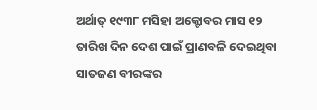ଅର୍ଥାତ୍ ୧୯୩୮ ମସିହା ଅକ୍ଟୋବର ମାସ ୧୨ ତାରିଖ ଦିନ ଦେଶ ପାଇଁ ପ୍ରାଣବଳି ଦେଇଥିବା ସାତଜଣ ବୀରଙ୍କର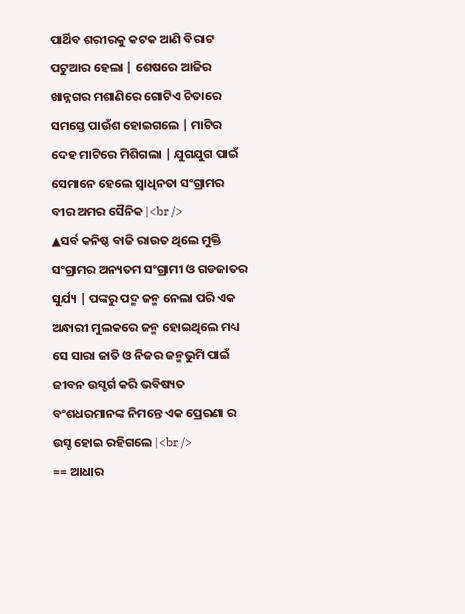ପାର୍ଥିବ ଶରୀରକୁ କଟକ ଆଣି ବିରାଟ ପଟୁଆର ହେଲା | ଶେଷରେ ଆଜିର ଖାନ୍ନଗର ମଶାଣିରେ ଗୋଟିଏ ଚିତାରେ ସମସ୍ତେ ପାଉଁଶ ହୋଇଗଲେ | ମାଟିର ଦେହ ମାଟିରେ ମିଶିଗଲା | ଯୁଗଯୁଗ ପାଇଁ ସେମାନେ ହେଲେ ସ୍ବାଧିନତା ସଂଗ୍ରାମର ବୀର ଅମର ସୈନିକ |<br />
▲ସର୍ବ କନିଷ୍ଠ ବାଜି ରାଉତ ଥିଲେ ମୁକ୍ତି ସଂଗ୍ରାମର ଅନ୍ୟତମ ସଂଗ୍ରାମୀ ଓ ଗଡଜାତର ସୁର୍ଯ୍ୟ | ପଙ୍କରୁ ପଦ୍ମ ଜନ୍ମ ନେଲା ପରି ଏକ ଅନ୍ଧାରୀ ମୁଲକରେ ଜନ୍ମ ହୋଇଥିଲେ ମଧ୍ୟ ସେ ସାରା ଜାତି ଓ ନିଜର ଜନ୍ମଭୁମି ପାଇଁ ଜୀବନ ଉସ୍ଚର୍ଗ କରି ଭବିଷ୍ୟତ ବଂଶଧରମାନଙ୍କ ନିମନ୍ତେ ଏକ ପ୍ରେରଣା ର ଉସ୍ଚ ହୋଇ ରହିଗଲେ |<br />
== ଆଧାର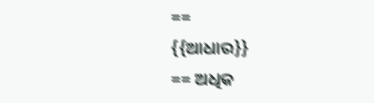==
{{ଆଧାର}}
== ଅଧିକ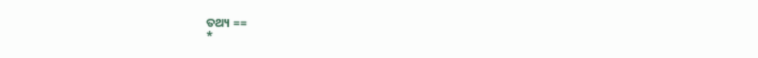ତଥ୍ୟ ==
*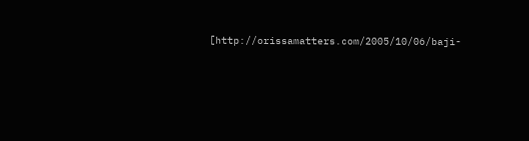[http://orissamatters.com/2005/10/06/baji-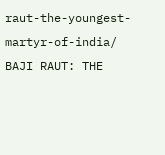raut-the-youngest-martyr-of-india/ BAJI RAUT: THE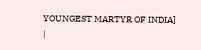YOUNGEST MARTYR OF INDIA]
|